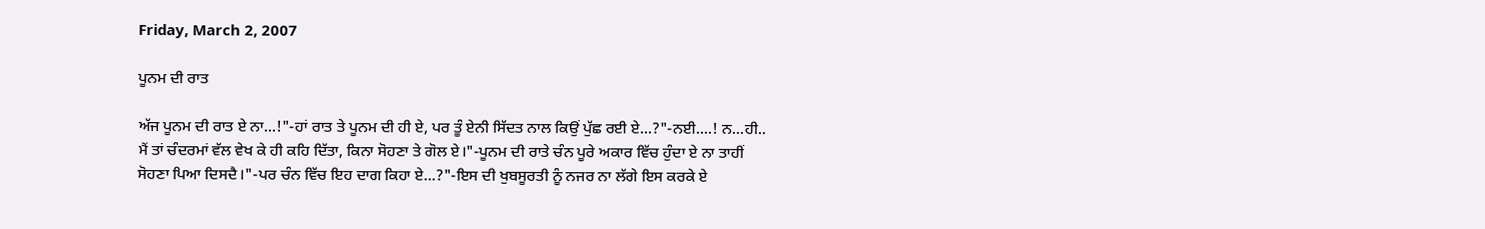Friday, March 2, 2007

ਪੂਨਮ ਦੀ ਰਾਤ

ਅੱਜ ਪੂਨਮ ਦੀ ਰਾਤ ਏ ਨਾ...!"-ਹਾਂ ਰਾਤ ਤੇ ਪੂਨਮ ਦੀ ਹੀ ਏ, ਪਰ ਤੂੰ ਏਨੀ ਸਿੱਦਤ ਨਾਲ ਕਿਉਂ ਪੁੱਛ ਰਈ ਏ...?"-ਨਈ....! ਨ...ਹੀ.. ਮੈਂ ਤਾਂ ਚੰਦਰਮਾਂ ਵੱਲ ਵੇਖ ਕੇ ਹੀ ਕਹਿ ਦਿੱਤਾ, ਕਿਨਾ ਸੋਹਣਾ ਤੇ ਗੋਲ ਏ।"-ਪੂਨਮ ਦੀ ਰਾਤੇ ਚੰਨ ਪੂਰੇ ਅਕਾਰ ਵਿੱਚ ਹੁੰਦਾ ਏ ਨਾ ਤਾਹੀਂ ਸੋਹਣਾ ਪਿਆ ਦਿਸਦੈ।"-ਪਰ ਚੰਨ ਵਿੱਚ ਇਹ ਦਾਗ ਕਿਹਾ ਏ...?"-ਇਸ ਦੀ ਖੁਬਸੂਰਤੀ ਨੂੰ ਨਜਰ ਨਾ ਲੱਗੇ ਇਸ ਕਰਕੇ ਏ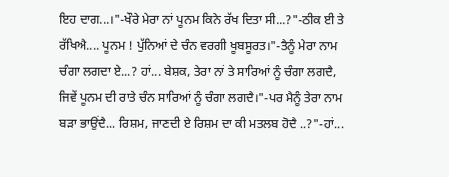ਇਹ ਦਾਗ...।"-ਖੌਰੇ ਮੇਰਾ ਨਾਂ ਪੂਨਮ ਕਿਨੇ ਰੱਖ ਦਿਤਾ ਸੀ...?"-ਠੀਕ ਈ ਤੇ ਰੱਖਿਐ.... ਪੂਨਮ ! ਪੁੱਨਿਆਂ ਦੇ ਚੰਨ ਵਰਗੀ ਖੂਬਸੂਰਤ।"-ਤੈਨੂੰ ਮੇਰਾ ਨਾਮ ਚੰਗਾ ਲਗਦਾ ਏ...? ਹਾਂ... ਬੇਸ਼ਕ, ਤੇਰਾ ਨਾਂ ਤੇ ਸਾਰਿਆਂ ਨੂੰ ਚੰਗਾ ਲਗਦੈ, ਜਿਵੇਂ ਪੂਨਮ ਦੀ ਰਾਤੇ ਚੰਨ ਸਾਰਿਆਂ ਨੂੰ ਚੰਗਾ ਲਗਦੈ।"-ਪਰ ਮੈਨੂੰ ਤੇਰਾ ਨਾਮ ਬੜਾ ਭਾਉਂਦੈ... ਰਿਸ਼ਮ, ਜਾਣਦੀ ਏ ਰਿਸ਼ਮ ਦਾ ਕੀ ਮਤਲਬ ਹੋਦੈ ..?"-ਹਾਂ...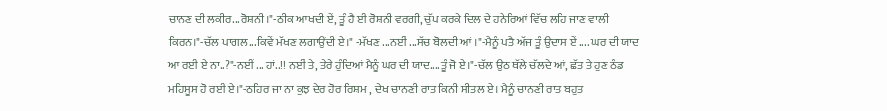ਚਾਨਣ ਦੀ ਲਕੀਰ...ਰੋਸ਼ਨੀ।"-ਠੀਕ ਆਖਦੀ ਏਂ, ਤੂੰ ਹੈ ਈ ਰੋਸ਼ਨੀ ਵਰਗੀ, ਚੁੱਪ ਕਰਕੇ ਦਿਲ ਦੇ ਹਨੇਰਿਆਂ ਵਿੱਚ ਲਹਿ ਜਾਣ ਵਾਲੀ ਕਿਰਨ।"-ਚੱਲ ਪਾਗਲ...ਕਿਵੇਂ ਮੱਖਣ ਲਗਾਉਂਦੀ ਏ।" -ਮੱਖਣ ...ਨਈਂ ...ਸੱਚ ਬੋਲਦੀ ਆਂ ।"-ਮੈਨੂੰ ਪਤੈ ਅੱਜ ਤੂੰ ਉਦਾਸ ਏਂ .... ਘਰ ਦੀ ਯਾਦ ਆ ਰਈ ਏ ਨਾ..?"-ਨਈਂ ... ਹਾਂ..!! ਨਈਂ ਤੇ, ਤੇਰੇ ਹੁੰਦਿਆਂ ਮੈਨੂੰ ਘਰ ਦੀ ਯਾਦ....ਤੂੰ ਜੋ ਏ।"-ਚੱਲ ਉਠ ਥੱਲੇ ਚੱਲਦੇ ਆਂ, ਛੱਤ ਤੇ ਹੁਣ ਠੰਡ ਮਹਿਸੂਸ ਹੋ ਰਈ ਏ।"-ਠਹਿਰ ਜਾ ਨਾ ਕੁਝ ਦੇਰ ਹੋਰ ਰਿਸ਼ਮ , ਦੇਖ ਚਾਨਣੀ ਰਾਤ ਕਿਨੀ ਸੀਤਲ ਏ। ਮੈਨੂੰ ਚਾਨਣੀ ਰਾਤ ਬਹੁਤ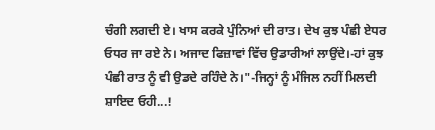ਚੰਗੀ ਲਗਦੀ ਏ। ਖਾਸ ਕਰਕੇ ਪੁੰਨਿਆਂ ਦੀ ਰਾਤ। ਦੇਖ ਕੁਝ ਪੰਛੀ ਏਧਰ ਓਧਰ ਜਾ ਰਏ ਨੇ। ਅਜਾਦ ਫਿਜ਼ਾਵਾਂ ਵਿੱਚ ਉਡਾਰੀਆਂ ਲਾਉਂਦੇ।-ਹਾਂ ਕੁਝ ਪੰਛੀ ਰਾਤ ਨੂੰ ਵੀ ਉਡਦੇ ਰਹਿੰਦੇ ਨੇ।"-ਜਿਨ੍ਹਾਂ ਨੂੰ ਮੰਜਿਲ ਨਹੀਂ ਮਿਲਦੀ ਸ਼ਾਇਦ ਓਹੀ...!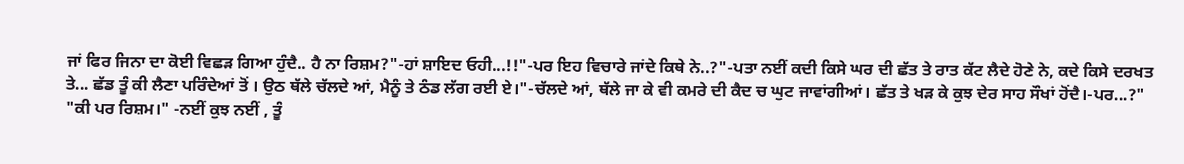ਜਾਂ ਫਿਰ ਜਿਨਾ ਦਾ ਕੋਈ ਵਿਛੜ ਗਿਆ ਹੁੰਦੈ.. ਹੈ ਨਾ ਰਿਸ਼ਮ?"-ਹਾਂ ਸ਼ਾਇਦ ਓਹੀ...!!"-ਪਰ ਇਹ ਵਿਚਾਰੇ ਜਾਂਦੇ ਕਿਥੇ ਨੇ..?"-ਪਤਾ ਨਈਂ ਕਦੀ ਕਿਸੇ ਘਰ ਦੀ ਛੱਤ ਤੇ ਰਾਤ ਕੱਟ ਲੈਦੇ ਹੋਣੇ ਨੇ, ਕਦੇ ਕਿਸੇ ਦਰਖਤ ਤੇ... ਛੱਡ ਤੂੰ ਕੀ ਲੈਣਾ ਪਰਿੰਦੇਆਂ ਤੋਂ । ਉਠ ਥੱਲੇ ਚੱਲਦੇ ਆਂ, ਮੈਨੂੰ ਤੇ ਠੰਡ ਲੱਗ ਰਈ ਏ।"-ਚੱਲਦੇ ਆਂ, ਥੱਲੇ ਜਾ ਕੇ ਵੀ ਕਮਰੇ ਦੀ ਕੈਦ ਚ ਘੁਟ ਜਾਵਾਂਗੀਆਂ। ਛੱਤ ਤੇ ਖੜ ਕੇ ਕੁਝ ਦੇਰ ਸਾਹ ਸੌਖਾਂ ਹੋਂਦੈ।-ਪਰ...?" "ਕੀ ਪਰ ਰਿਸ਼ਮ।" -ਨਈਂ ਕੁਝ ਨਈਂ , ਤੂੰ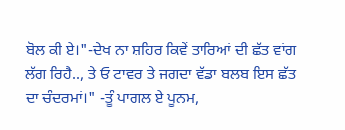ਬੋਲ ਕੀ ਏ।"-ਦੇਖ ਨਾ ਸ਼ਹਿਰ ਕਿਵੇਂ ਤਾਰਿਆਂ ਦੀ ਛੱਤ ਵਾਂਗ ਲੱਗ ਰਿਹੈ.., ਤੇ ਓ ਟਾਵਰ ਤੇ ਜਗਦਾ ਵੱਡਾ ਬਲਬ ਇਸ ਛੱਤ ਦਾ ਚੰਦਰਮਾਂ।" -ਤੂੰ ਪਾਗਲ ਏ ਪੂਨਮ,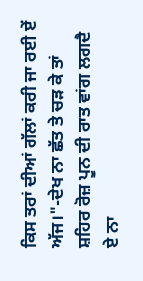ਕਿਸ ਤਰਾਂ ਦੀਆਂ ਗੱਲਾਂ ਕਰੀ ਜਾ ਰਈ ਏਂ ਅੱਜ।"-ਦੇਖ ਨਾ ਛੱਤ ਤੇ ਚੜ ਕੇ ਤਾਂ ਸ਼ਹਿਰ ਰੋਜ਼ ਪੂਨ ਦੀ ਰਾਤ ਵਾਂਗ ਲਗਦੈ ਏ ਨਾ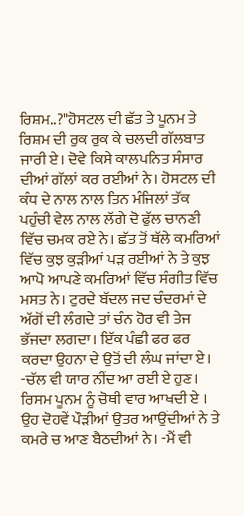ਰਿਸ਼ਮ..?"ਹੋਸਟਲ ਦੀ ਛੱਤ ਤੇ ਪੂਨਮ ਤੇ ਰਿਸ਼ਮ ਦੀ ਰੁਕ ਰੁਕ ਕੇ ਚਲਦੀ ਗੱਲਬਾਤ ਜਾਰੀ ਏ। ਦੋਵੇ ਕਿਸੇ ਕਾਲਪਨਿਤ ਸੰਸਾਰ ਦੀਆਂ ਗੱਲਾਂ ਕਰ ਰਈਆਂ ਨੇ। ਹੋਸਟਲ ਦੀ ਕੰਧ ਦੇ ਨਾਲ ਨਾਲ ਤਿਨ ਮੰਜਿਲਾਂ ਤੱਕ ਪਹੁੰਚੀ ਵੇਲ ਨਾਲ ਲੱਗੇ ਦੋ ਫੁੱਲ ਚਾਨਣੀ ਵਿੱਚ ਚਮਕ ਰਏ ਨੇ। ਛੱਤ ਤੋਂ ਥੱਲੇ ਕਮਰਿਆਂ ਵਿੱਚ ਕੁਝ ਕੁੜੀਆਂ ਪੜ ਰਈਆਂ ਨੇ ਤੇ ਕੁਝ ਆਪੋ ਆਪਣੇ ਕਮਰਿਆਂ ਵਿੱਚ ਸੰਗੀਤ ਵਿੱਚ ਮਸਤ ਨੇ। ਟੁਰਦੇ ਬੱਦਲ ਜਦ ਚੰਦਰਮਾਂ ਦੇ ਅੱਗੋਂ ਦੀ ਲੰਗਦੇ ਤਾਂ ਚੰਨ ਹੋਰ ਵੀ ਤੇਜ ਭੱਜਦਾ ਲਗਦਾ। ਇੱਕ ਪੰਛੀ ਫਰ ਫਰ ਕਰਦਾ ਉਹਨਾ ਦੇ ਉਤੋਂ ਦੀ ਲੰਘ ਜਾਂਦਾ ਏ। -ਚੱਲ ਵੀ ਯਾਰ ਨੀਂਦ ਆ ਰਈ ਏ ਹੁਣ। ਰਿਸਮ ਪੂਨਮ ਨੂੰ ਚੋਥੀ ਵਾਰ ਆਖਦੀ ਏ । ਉਹ ਦੋਹਵੇਂ ਪੌੜੀਆਂ ਉਤਰ ਆਉਂਦੀਆਂ ਨੇ ਤੇ ਕਮਰੇ ਚ ਆਣ ਬੈਠਦੀਆਂ ਨੇ। -ਮੈਂ ਵੀ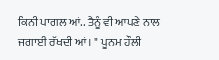ਕਿਨੀ ਪਾਗਲ ਆਂ.. ਤੈਨੂੰ ਵੀ ਆਪਣੇ ਨਾਲ ਜਗਾਈ ਰੱਖਦੀ ਆਂ। " ਪੂਨਮ ਹੌਲੀ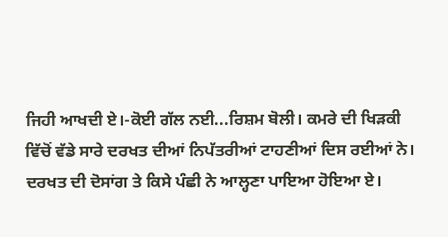ਜਿਹੀ ਆਖਦੀ ਏ।-ਕੋਈ ਗੱਲ ਨਈ...ਰਿਸ਼ਮ ਬੋਲੀ। ਕਮਰੇ ਦੀ ਖਿੜਕੀ ਵਿੱਚੋਂ ਵੱਡੇ ਸਾਰੇ ਦਰਖਤ ਦੀਆਂ ਨਿਪੱਤਰੀਆਂ ਟਾਹਣੀਆਂ ਦਿਸ ਰਈਆਂ ਨੇ। ਦਰਖਤ ਦੀ ਦੋਸਾਂਗ ਤੇ ਕਿਸੇ ਪੰਛੀ ਨੇ ਆਲ੍ਹਣਾ ਪਾਇਆ ਹੋਇਆ ਏ।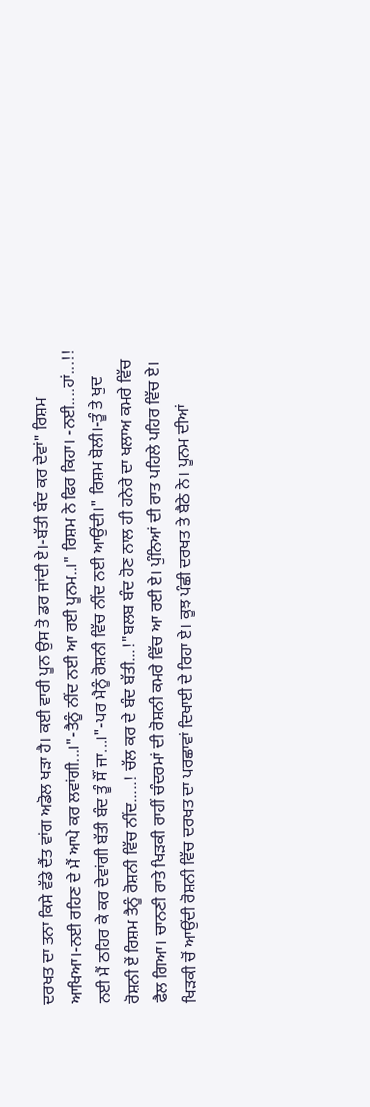ਦਰਖਤ ਦਾ ਤਨਾ ਕਿਸੇ ਵੱਡੇ ਦੈਂਤ ਵਾਂਗ ਅਡੋਲ ਖੜਾ ਹੈ। ਕਈ ਵਾਰੀ ਪੂਨ ਉਸ ਤੋ ਡਰ ਜਾਂਦੀ ਏ।-ਬੱਤੀ ਬੰਦ ਕਰ ਦੇਵਾਂ" ਰਿਸ਼ਮ ਆਖਿਆ।-ਨਈ ਰਹਿਣ ਦੇ ਮੈਂ ਆਪੇ ਕਰ ਲਵਾਂਗੀ...।"-ਤੈਨੂੰ ਨੀਂਦ ਨਈ ਆ ਰਈ ਪੂਨਮ..।" ਰਿਸ਼ਮ ਨੇ ਫਿਰ ਕਿਹਾ। -ਨਈ....ਹਾਂ...!! ਨਈ ਮੈਂ ਠਹਿਰ ਕੇ ਕਰ ਦੇਵਾਂਗੀ ਬੱਤੀ ਬੰਦ ਤੂੰ ਸੌਂ ਜਾ...।"-ਪਰ ਮੈਨੂੰ ਰੋਸ਼ਨੀ ਵਿੱਚ ਨੀਂਦ ਨਈ ਆਉਂਦੀ।" ਰਿਸ਼ਮ ਬੋਲੀ।-ਤੂੰ ਤੇ ਖੁਦ ਰੋਸ਼ਨੀ ਏਂ ਰਿਸ਼ਮ ਤੈਨੂੰ ਰੋਸ਼ਨੀ ਵਿੱਚ ਨੀਂਦ.....! ਚੱਲ ਕਰ ਦੇ ਬੰਦ ਬੱਤੀ...!"ਬਲਬ ਬੰਦ ਹੋਣ ਨਾਲ ਹੀ ਹਨੇਰੇ ਦਾ ਖਲਾਅ ਕਮਰੇ ਵਿੱਚ ਫੈਲ ਗਿਆ। ਚਾਨਣੀ ਰਾਤੇ ਖਿੜਕੀ ਰਾਹੀਂ ਚੰਦਰਮਾਂ ਦੀ ਰੋਸ਼ਨੀ ਕਮਰੇ ਵਿੱਚ ਆ ਰਈ ਏ। ਪੁੰਨਿਆਂ ਦੀ ਰਾਤ ਪਹਿਲੇ ਪਹਿਰ ਵਿੱਚ ਏ। ਖਿੜਕੀ ਚੋਂ ਆਉਂਦੀ ਰੋਸ਼ਨੀ ਵਿੱਚ ਦਰਖਤ ਦਾ ਪਰਛਾਵਾਂ ਦਿਖਾਈ ਦੇ ਰਿਹਾ ਏ। ਕੂਝ ਪੰਛੀ ਦਰਖਤ ਤੇ ਬੈਠੇ ਨੇ। ਪੂਨਮ ਦੀਆਂ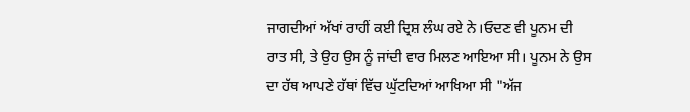ਜਾਗਦੀਆਂ ਅੱਖਾਂ ਰਾਹੀਂ ਕਈ ਦ੍ਰਿਸ਼ ਲੰਘ ਰਏ ਨੇ।ਓਦਣ ਵੀ ਪੂਨਮ ਦੀ ਰਾਤ ਸੀ, ਤੇ ਉਹ ਉਸ ਨੂੰ ਜਾਂਦੀ ਵਾਰ ਮਿਲਣ ਆਇਆ ਸੀ। ਪੂਨਮ ਨੇ ਉਸ ਦਾ ਹੱਥ ਆਪਣੇ ਹੱਥਾਂ ਵਿੱਚ ਘੁੱਟਦਿਆਂ ਆਖਿਆ ਸੀ "ਅੱਜ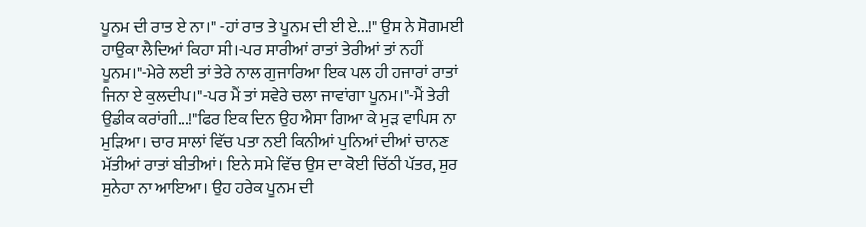ਪੂਨਮ ਦੀ ਰਾਤ ਏ ਨਾ।" -ਹਾਂ ਰਾਤ ਤੇ ਪੂਨਮ ਦੀ ਈ ਏ...!" ਉਸ ਨੇ ਸੋਗਮਈ ਹਾਉਕਾ ਲੈਦਿਆਂ ਕਿਹਾ ਸੀ।-ਪਰ ਸਾਰੀਆਂ ਰਾਤਾਂ ਤੇਰੀਆਂ ਤਾਂ ਨਹੀਂ ਪੂਨਮ।"-ਮੇਰੇ ਲਈ ਤਾਂ ਤੇਰੇ ਨਾਲ ਗੁਜਾਰਿਆ ਇਕ ਪਲ ਹੀ ਹਜਾਰਾਂ ਰਾਤਾਂ ਜਿਨਾ ਏ ਕੁਲਦੀਪ।"-ਪਰ ਮੈਂ ਤਾਂ ਸਵੇਰੇ ਚਲਾ ਜਾਵਾਂਗਾ ਪੂਨਮ।"-ਮੈਂ ਤੇਰੀ ਉਡੀਕ ਕਰਾਂਗੀ...!"ਫਿਰ ਇਕ ਦਿਨ ਉਹ ਐਸਾ ਗਿਆ ਕੇ ਮੁੜ ਵਾਪਿਸ ਨਾ ਮੁੜਿਆ। ਚਾਰ ਸਾਲਾਂ ਵਿੱਚ ਪਤਾ ਨਈ ਕਿਨੀਆਂ ਪੁਨਿਆਂ ਦੀਆਂ ਚਾਨਣ ਮੱਤੀਆਂ ਰਾਤਾਂ ਬੀਤੀਆਂ। ਇਨੇ ਸਮੇ ਵਿੱਚ ਉਸ ਦਾ ਕੋਈ ਚਿੱਠੀ ਪੱਤਰ, ਸੁਰ ਸੁਨੇਹਾ ਨਾ ਆਇਆ। ਉਹ ਹਰੇਕ ਪੂਨਮ ਦੀ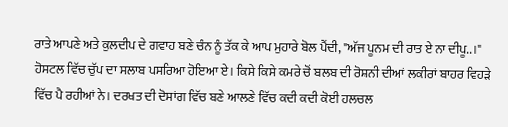ਰਾਤੇ ਆਪਣੇ ਅਤੇ ਕੁਲਦੀਪ ਦੇ ਗਵਾਹ ਬਣੇ ਚੰਨ ਨੂੰ ਤੱਕ ਕੇ ਆਪ ਮੁਹਾਰੇ ਬੋਲ ਪੈਂਦੀ, "ਅੱਜ ਪੂਨਮ ਦੀ ਰਾਤ ਏ ਨਾ ਦੀਪੂ..।" ਹੋਸਟਲ ਵਿੱਚ ਚੁੱਪ ਦਾ ਸਲਾਬ ਪਸਰਿਆ ਹੋਇਆ ਏ। ਕਿਸੇ ਕਿਸੇ ਕਮਰੇ ਚੋਂ ਬਲਬ ਦੀ ਰੋਸ਼ਨੀ ਦੀਆਂ ਲਕੀਰਾਂ ਬਾਹਰ ਵਿਹੜੇ ਵਿੱਚ ਪੈ ਰਹੀਆਂ ਨੇ। ਦਰਖਤ ਦੀ ਦੋਸਾਂਗ ਵਿੱਚ ਬਣੇ ਆਲਣੇ ਵਿੱਚ ਕਦੀ ਕਦੀ ਕੋਈ ਹਲਚਲ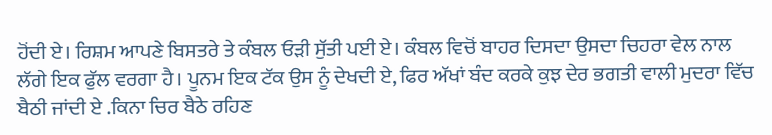ਹੋਂਦੀ ਏ। ਰਿਸ਼ਮ ਆਪਣੇ ਬਿਸਤਰੇ ਤੇ ਕੰਬਲ ਓੜੀ ਸੁੱਤੀ ਪਈ ਏ। ਕੰਬਲ ਵਿਚੋਂ ਬਾਹਰ ਦਿਸਦਾ ਉਸਦਾ ਚਿਹਰਾ ਵੇਲ ਨਾਲ ਲੱਗੇ ਇਕ ਫੁੱਲ ਵਰਗਾ ਹੈ। ਪੂਨਮ ਇਕ ਟੱਕ ਉਸ ਨੂੰ ਦੇਖਦੀ ਏ, ਫਿਰ ਅੱਖਾਂ ਬੰਦ ਕਰਕੇ ਕੁਝ ਦੇਰ ਭਗਤੀ ਵਾਲੀ ਮੁਦਰਾ ਵਿੱਚ ਬੈਠੀ ਜਾਂਦੀ ਏ .ਕਿਨਾ ਚਿਰ ਬੈਠੇ ਰਹਿਣ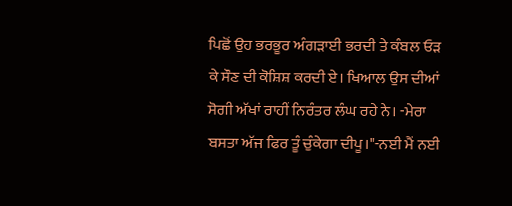ਪਿਛੋਂ ਉਹ ਭਰਭੂਰ ਅੰਗੜਾਈ ਭਰਦੀ ਤੇ ਕੰਬਲ ਓੜ ਕੇ ਸੌਣ ਦੀ ਕੋਸ਼ਿਸ਼ ਕਰਦੀ ਏ। ਖਿਆਲ ਉਸ ਦੀਆਂ ਸੋਗੀ ਅੱਖਾਂ ਰਾਹੀਂ ਨਿਰੰਤਰ ਲੰਘ ਰਹੇ ਨੇ। -ਮੇਰਾ ਬਸਤਾ ਅੱਜ ਫਿਰ ਤੂੰ ਚੁੰਕੇਗਾ ਦੀਪੂ।"-ਨਈ ਮੈਂ ਨਈ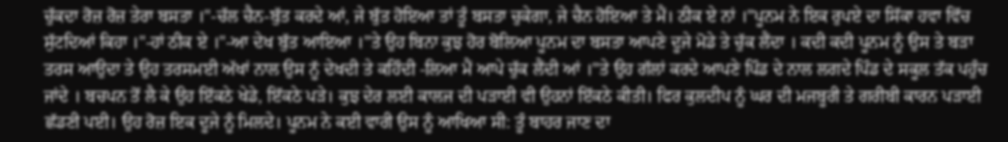ਚੁੱਕਦਾ ਰੋਜ਼ ਰੋਜ਼ ਤੇਰਾ ਬਸਤਾ ।"-ਚੱਲ ਚੈਨ-ਬੁੱਤ ਕਰਦੇ ਆਂ, ਜੇ ਬੁੱਤ ਹੋਇਆ ਤਾਂ ਤੂੰ ਬਸਤਾ ਚੁਕੇਗਾ, ਜੇ ਚੈਨ ਹੋਇਆ ਤੇ ਮੈਂ। ਠੀਕ ਏ ਨਾਂ ।"ਪੂਨਮ ਨੇ ਇਕ ਰੁਪਏ ਦਾ ਸਿੱਕਾ ਹਵਾ ਵਿੱਚ ਸੁੱਟਦਿਆਂ ਕਿਹਾ ।"-ਹਾਂ ਠੀਕ ਏ ।"-ਆ ਦੇਖ ਬੁੱਤ ਆਇਆ ।"ਤੇ ਉਹ ਬਿਨਾ ਕੁਝ ਹੋਰ ਬੋਲਿਆ ਪੂਨਮ ਦਾ ਬਸਤਾ ਆਪਣੇ ਦੂਜੇ ਮੋਡੇ ਤੇ ਚੁੱਕ ਲੈਂਦਾ । ਕਦੀ ਕਦੀ ਪੂਨਮ ਨੂੰ ਉਸ ਤੇ ਬੜਾ ਤਰਸ ਆਉਦਾ ਤੇ ਉਹ ਤਰਸਮਈ ਅੱਖਾਂ ਨਾਲ ਉਸ ਨੂੱ ਦੇਖਦੀ ਤੇ ਕਹਿੰਦੀ -ਲਿਆ ਮੈਂ ਆਪੇ ਚੁੱਕ ਲੈਂਦੀ ਆਂ ।"ਤੇ ਉਹ ਗੱਲਾਂ ਕਰਦੇ ਆਪਣੇ ਪਿੰਡ ਦੇ ਨਾਲ ਲਗਦੇ ਪਿੰਡ ਦੇ ਸਕੂਲ ਤੱਕ ਪਹੁੰਚ ਜਾਂਦੇ । ਬਚਪਨ ਤੋਂ ਲੈ ਕੇ ਉਹ ਇੱਕਠੇ ਖੇਡੇ, ਇੱਕਠੇ ਪੜੇ। ਕੁਝ ਦੇਰ ਲਈ ਕਾਲਜ ਦੀ ਪੜਾਈ ਵੀ ਉਹਨਾਂ ਇੱਕਠੇ ਕੀਤੀ। ਫਿਰ ਕੁਲਦੀਪ ਨੂੰ ਘਰ ਦੀ ਮਜਬੂਰੀ ਤੇ ਗਰੀਬੀ ਕਾਰਨ ਪੜਾਈ ਛੱਡਣੀ ਪਈ। ਉਹ ਰੋਜ਼ ਇਕ ਦੂਜੇ ਨੂੰ ਮਿਲਦੇ। ਪੂਨਮ ਨੇ ਕਈ ਵਾਰੀ ਉਸ ਨੂੰ ਆਖਿਆ ਸੀ: ਤੂੰ ਬਾਹਰ ਜਾਣ ਦਾ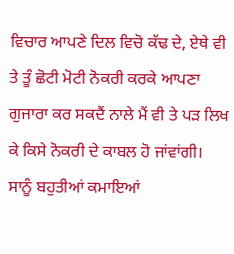ਵਿਚਾਰ ਆਪਣੇ ਦਿਲ ਵਿਚੋ ਕੱਢ ਦੇ, ਏਥੇ ਵੀ ਤੇ ਤੂੰ ਛੋਟੀ ਮੋਟੀ ਨੋਕਰੀ ਕਰਕੇ ਆਪਣਾ ਗੁਜਾਰਾ ਕਰ ਸਕਦੈਂ ਨਾਲੇ ਮੈਂ ਵੀ ਤੇ ਪੜ ਲਿਖ ਕੇ ਕਿਸੇ ਨੋਕਰੀ ਦੇ ਕਾਬਲ ਹੋ ਜਾਂਵਾਂਗੀ। ਸਾਨੂੰ ਬਹੁਤੀਆਂ ਕਮਾਇਆਂ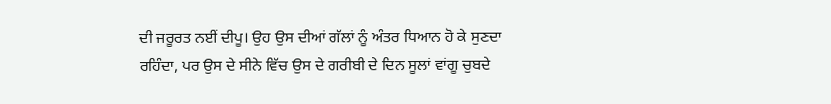ਦੀ ਜਰੂਰਤ ਨਈਂ ਦੀਪੂ। ਉਹ ਉਸ ਦੀਆਂ ਗੱਲਾਂ ਨੂੰ ਅੰਤਰ ਧਿਆਨ ਹੋ ਕੇ ਸੁਣਦਾ ਰਹਿੰਦਾ, ਪਰ ਉਸ ਦੇ ਸੀਨੇ ਵਿੱਚ ਉਸ ਦੇ ਗਰੀਬੀ ਦੇ ਦਿਨ ਸੂਲਾਂ ਵਾਂਗੂ ਚੁਬਦੇ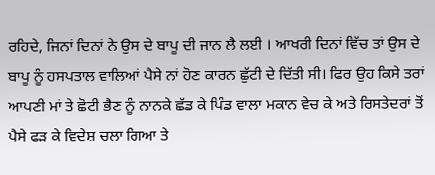ਰਹਿਦੇ, ਜਿਨਾਂ ਦਿਨਾਂ ਨੇ ਉਸ ਦੇ ਬਾਪੂ ਦੀ ਜਾਨ ਲੈ ਲਈ । ਆਖਰੀ ਦਿਨਾਂ ਵਿੱਚ ਤਾਂ ਉਸ ਦੇ ਬਾਪੂ ਨੂੰ ਹਸਪਤਾਲ ਵਾਲਿਆਂ ਪੈਸੇ ਨਾਂ ਹੋਣ ਕਾਰਨ ਛੁੱਟੀ ਦੇ ਦਿੱਤੀ ਸੀ। ਫਿਰ ਉਹ ਕਿਸੇ ਤਰਾਂ ਆਪਣੀ ਮਾਂ ਤੇ ਛੋਟੀ ਭੈਣ ਨੂੰ ਨਾਨਕੇ ਛੱਡ ਕੇ ਪਿੰਡ ਵਾਲਾ ਮਕਾਨ ਵੇਚ ਕੇ ਅਤੇ ਰਿਸਤੇਦਰਾਂ ਤੋਂ ਪੈਸੇ ਫੜ ਕੇ ਵਿਦੇਸ਼ ਚਲਾ ਗਿਆ ਤੇ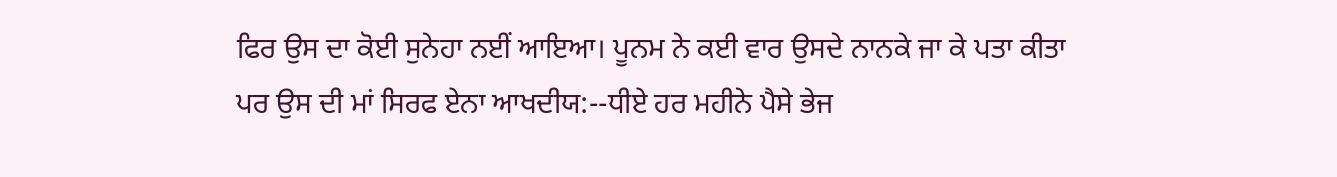ਫਿਰ ਉਸ ਦਾ ਕੋਈ ਸੁਨੇਹਾ ਨਈਂ ਆਇਆ। ਪੂਨਮ ਨੇ ਕਈ ਵਾਰ ਉਸਦੇ ਨਾਨਕੇ ਜਾ ਕੇ ਪਤਾ ਕੀਤਾ ਪਰ ਉਸ ਦੀ ਮਾਂ ਸਿਰਫ ਏਨਾ ਆਖਦੀਯ:--ਧੀਏ ਹਰ ਮਹੀਨੇ ਪੈਸੇ ਭੇਜ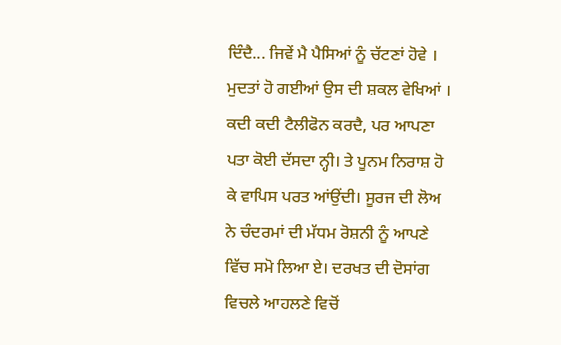ਦਿੰਦੈ... ਜਿਵੇਂ ਮੈ ਪੈਸਿਆਂ ਨੂੰ ਚੱਟਣਾਂ ਹੋਵੇ । ਮੁਦਤਾਂ ਹੋ ਗਈਆਂ ਉਸ ਦੀ ਸ਼ਕਲ ਵੇਖਿਆਂ । ਕਦੀ ਕਦੀ ਟੈਲੀਫੋਨ ਕਰਦੈ, ਪਰ ਆਪਣਾ ਪਤਾ ਕੋਈ ਦੱਸਦਾ ਨ੍ਹੀ। ਤੇ ਪੂਨਮ ਨਿਰਾਸ਼ ਹੋ ਕੇ ਵਾਪਿਸ ਪਰਤ ਆਂਉਂਦੀ। ਸੂਰਜ ਦੀ ਲੋਅ ਨੇ ਚੰਦਰਮਾਂ ਦੀ ਮੱਧਮ ਰੋਸ਼ਨੀ ਨੂੰ ਆਪਣੇ ਵਿੱਚ ਸਮੋ ਲਿਆ ਏ। ਦਰਖਤ ਦੀ ਦੋਸਾਂਗ ਵਿਚਲੇ ਆਹਲਣੇ ਵਿਚੋਂ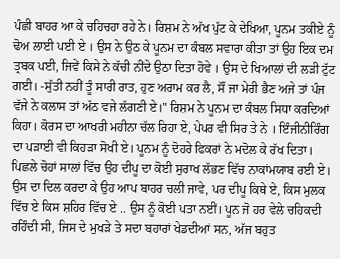ਪੰਛੀ ਬਾਹਰ ਆ ਕੇ ਚਹਿਚਹਾ ਰਹੇ ਨੇ। ਰਿਸ਼ਮ ਨੇ ਅੱਖ ਪੁੱਟ ਕੇ ਦੇਖਿਆ, ਪੂਨਮ ਤਕੀਏ ਨੂੰ ਢੋਅ ਲਾਈ ਪਈ ਏ । ਉਸ ਨੇ ਉਠ ਕੇ ਪੂਨਮ ਦਾ ਕੰਬਲ ਸਵਾਰਾ ਕੀਤਾ ਤਾਂ ਉਹ ਇਕ ਦਮ ਤ੍ਰਬਕ ਪਈ, ਜਿਵੇਂ ਕਿਸੇ ਨੇ ਕੱਚੀ ਨੀਂਦੇ ਉਠਾ ਦਿਤਾ ਹੋਵੇ । ਉਸ ਦੇ ਖਿਆਲਾਂ ਦੀ ਲੜੀ ਟੁੱਟ ਗਈ। -ਸੁੱਤੀ ਨਹੀਂ ਤੂੰ ਸਾਰੀ ਰਾਤ, ਹੁਣ ਅਰਾਮ ਕਰ ਲੈ, ਸੌਂ ਜਾ ਮੇਰੀ ਭੈਣ ਅਜੇ ਤਾਂ ਪੰਜ ਵੱਜੇ ਨੇ ਕਲਾਸ ਤਾਂ ਅੱਠ ਵਜੇ ਲੱਗਣੀ ਏ।" ਰਿਸ਼ਮ ਨੇ ਪੂਨਮ ਦਾ ਕੰਬਲ ਸਿਧਾ ਕਰਦਿਆਂ ਕਿਹਾ। ਕੋਰਸ ਦਾ ਆਖਰੀ ਮਹੀਨਾ ਚੱਲ ਰਿਹਾ ਏ, ਪੇਪਰ ਵੀ ਸਿਰ ਤੇ ਨੇ । ਇੰਜੀਨੀਰਿੰਗ ਦਾ ਪੜਾਈ ਵੀ ਕਿਹੜਾ ਸੋਖੀ ਏ। ਪੂਨਮ ਨੂੰ ਦੋਹਰੇ ਫਿਕਰਾਂ ਨੇ ਮਦੋਲ ਕੇ ਰੱਖ ਦਿਤਾ। ਪਿਛਲੇ ਚੋਹਾਂ ਸਾਲਾਂ ਵਿੱਚ ਉਹ ਦੀਪੂ ਦਾ ਕੋਈ ਸੁਰਾਖ ਲੱਭਣ ਵਿੱਚ ਨਾਕਾਂਮਯਾਬ ਰਈ ਏ। ਉਸ ਦਾ ਦਿਲ ਕਰਦਾ ਕੇ ਉਹ ਆਪ ਬਾਹਰ ਚਲੀ ਜਾਵੇ, ਪਰ ਦੀਪੂ ਕਿਥੇ ਏ, ਕਿਸ ਮੁਲਕ ਵਿੱਚ ਏ ਕਿਸ ਸ਼ਹਿਰ ਵਿੱਚ ਏ .. ਉਸ ਨੂੰ ਕੋਈ ਪਤਾ ਨਈਂ। ਪੂਨ ਜੋ ਹਰ ਵੇਲੇ ਚਹਿਕਦੀ ਰਹਿੰਦੀ ਸੀ, ਜਿਸ ਦੇ ਮੁਖੜੇ ਤੇ ਸਦਾ ਬਹਾਰਾਂ ਖੇਡਦੀਆਂ ਸਨ, ਅੱਜ ਬਹੁਤ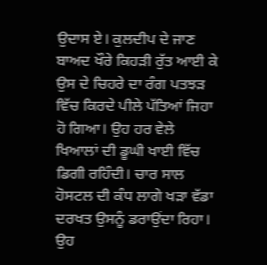ਉਦਾਸ ਏ। ਕੁਲਦੀਪ ਦੇ ਜਾਣ ਬਾਅਦ ਖੌਰੇ ਕਿਹੜੀ ਰੁੱਤ ਆਈ ਕੇ ਉਸ ਦੇ ਚਿਹਰੇ ਦਾ ਰੰਗ ਪਤਝੜ ਵਿੱਚ ਕਿਰਦੇ ਪੀਲੇ ਪੱਤਿਆਂ ਜਿਹਾ ਹੋ ਗਿਆ। ਉਹ ਹਰ ਵੇਲੇ ਖਿਆਲਾਂ ਦੀ ਡੂਘੀ ਖਾਈ ਵਿੱਚ ਡਿਗੀ ਰਹਿੰਦੀ। ਚਾਰ ਸਾਲ ਹੋਸਟਲ ਦੀ ਕੰਧ ਲਾਗੇ ਖੜਾ ਵੱਡਾ ਦਰਖਤ ਉਸਨੂੰ ਡਰਾਉਂਦਾ ਰਿਹਾ। ਉਹ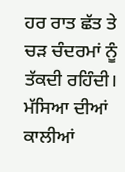ਹਰ ਰਾਤ ਛੱਤ ਤੇ ਚੜ ਚੰਦਰਮਾਂ ਨੂੰ ਤੱਕਦੀ ਰਹਿੰਦੀ। ਮੱਸਿਆ ਦੀਆਂ ਕਾਲੀਆਂ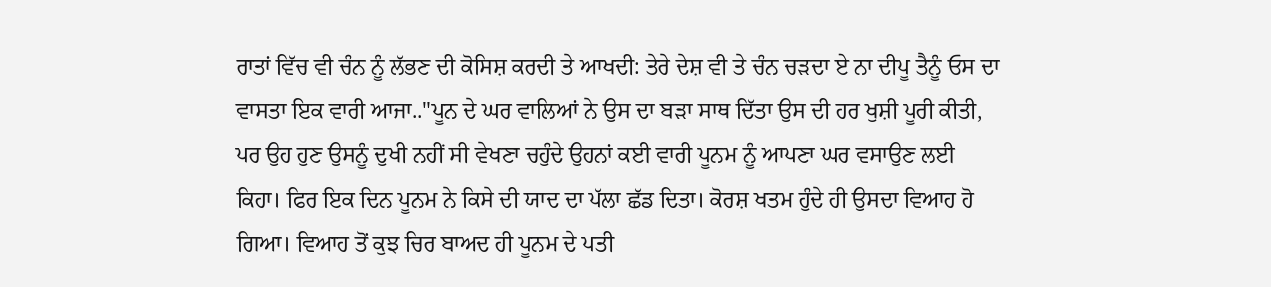ਰਾਤਾਂ ਵਿੱਚ ਵੀ ਚੰਨ ਨੂੰ ਲੱਭਣ ਦੀ ਕੋਸਿਸ਼ ਕਰਦੀ ਤੇ ਆਖਦੀ: ਤੇਰੇ ਦੇਸ਼ ਵੀ ਤੇ ਚੰਨ ਚੜਦਾ ਏ ਨਾ ਦੀਪੂ ਤੈਨੂੰ ਓਸ ਦਾ ਵਾਸਤਾ ਇਕ ਵਾਰੀ ਆਜਾ.."ਪੂਨ ਦੇ ਘਰ ਵਾਲਿਆਂ ਨੇ ਉਸ ਦਾ ਬੜਾ ਸਾਥ ਦਿੱਤਾ ਉਸ ਦੀ ਹਰ ਖੁਸ਼ੀ ਪੂਰੀ ਕੀਤੀ, ਪਰ ਉਹ ਹੁਣ ਉਸਨੂੰ ਦੁਖੀ ਨਹੀਂ ਸੀ ਵੇਖਣਾ ਚਹੁੰਦੇ ਉਹਨਾਂ ਕਈ ਵਾਰੀ ਪੂਨਮ ਨੂੰ ਆਪਣਾ ਘਰ ਵਸਾਉਣ ਲਈ ਕਿਹਾ। ਫਿਰ ਇਕ ਦਿਨ ਪੂਨਮ ਨੇ ਕਿਸੇ ਦੀ ਯਾਦ ਦਾ ਪੱਲਾ ਛੱਡ ਦਿਤਾ। ਕੋਰਸ਼ ਖਤਮ ਹੁੰਦੇ ਹੀ ਉਸਦਾ ਵਿਆਹ ਹੋ ਗਿਆ। ਵਿਆਹ ਤੋਂ ਕੁਝ ਚਿਰ ਬਾਅਦ ਹੀ ਪੂਨਮ ਦੇ ਪਤੀ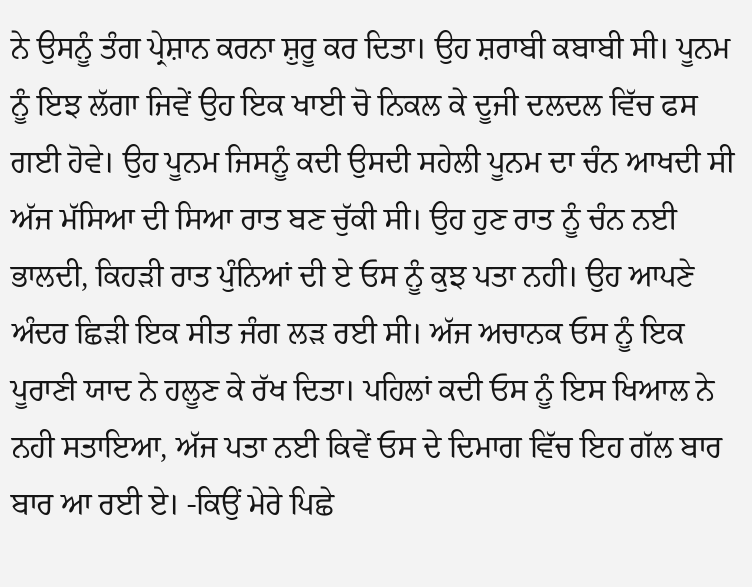ਨੇ ਉਸਨੂੰ ਤੰਗ ਪ੍ਰੇਸ਼ਾਨ ਕਰਨਾ ਸ਼ੁਰੂ ਕਰ ਦਿਤਾ। ਉਹ ਸ਼ਰਾਬੀ ਕਬਾਬੀ ਸੀ। ਪੂਨਮ ਨੂੰ ਇਝ ਲੱਗਾ ਜਿਵੇਂ ਉਹ ਇਕ ਖਾਈ ਚੋ ਨਿਕਲ ਕੇ ਦੂਜੀ ਦਲਦਲ ਵਿੱਚ ਫਸ ਗਈ ਹੋਵੇ। ਉਹ ਪੂਨਮ ਜਿਸਨੂੰ ਕਦੀ ਉਸਦੀ ਸਹੇਲੀ ਪੂਨਮ ਦਾ ਚੰਨ ਆਖਦੀ ਸੀ ਅੱਜ ਮੱਸਿਆ ਦੀ ਸਿਆ ਰਾਤ ਬਣ ਚੁੱਕੀ ਸੀ। ਉਹ ਹੁਣ ਰਾਤ ਨੂੰ ਚੰਨ ਨਈ ਭਾਲਦੀ, ਕਿਹੜੀ ਰਾਤ ਪੁੰਨਿਆਂ ਦੀ ਏ ਓਸ ਨੂੰ ਕੁਝ ਪਤਾ ਨਹੀ। ਉਹ ਆਪਣੇ ਅੰਦਰ ਛਿੜੀ ਇਕ ਸੀਤ ਜੰਗ ਲੜ ਰਈ ਸੀ। ਅੱਜ ਅਚਾਨਕ ਓਸ ਨੂੰ ਇਕ ਪੂਰਾਣੀ ਯਾਦ ਨੇ ਹਲੂਣ ਕੇ ਰੱਖ ਦਿਤਾ। ਪਹਿਲਾਂ ਕਦੀ ਓਸ ਨੂੰ ਇਸ ਖਿਆਲ ਨੇ ਨਹੀ ਸਤਾਇਆ, ਅੱਜ ਪਤਾ ਨਈ ਕਿਵੇਂ ਓਸ ਦੇ ਦਿਮਾਗ ਵਿੱਚ ਇਹ ਗੱਲ ਬਾਰ ਬਾਰ ਆ ਰਈ ਏ। -ਕਿਉਂ ਮੇਰੇ ਪਿਛੇ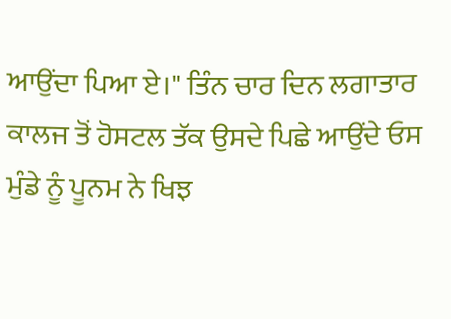ਆਉਂਦਾ ਪਿਆ ਏ।" ਤਿੰਨ ਚਾਰ ਦਿਨ ਲਗਾਤਾਰ ਕਾਲਜ ਤੋਂ ਹੋਸਟਲ ਤੱਕ ਉਸਦੇ ਪਿਛੇ ਆਉਂਦੇ ਓਸ ਮੁੰਡੇ ਨੂੰ ਪੂਨਮ ਨੇ ਖਿਝ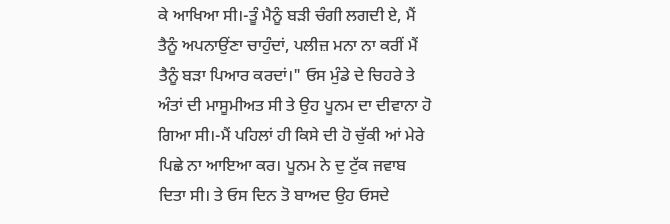ਕੇ ਆਖਿਆ ਸੀ।-ਤੂੰ ਮੈਨੂੰ ਬੜੀ ਚੰਗੀ ਲਗਦੀ ਏ, ਮੈਂ ਤੈਨੂੰ ਅਪਨਾਉਂਣਾ ਚਾਹੁੰਦਾਂ, ਪਲੀਜ਼ ਮਨਾ ਨਾ ਕਰੀਂ ਮੈਂ ਤੈਨੂੰ ਬੜਾ ਪਿਆਰ ਕਰਦਾਂ।" ਓਸ ਮੁੰਡੇ ਦੇ ਚਿਹਰੇ ਤੇ ਅੰਤਾਂ ਦੀ ਮਾਸੂਮੀਅਤ ਸੀ ਤੇ ਉਹ ਪੂਨਮ ਦਾ ਦੀਵਾਨਾ ਹੋ ਗਿਆ ਸੀ।-ਮੈਂ ਪਹਿਲਾਂ ਹੀ ਕਿਸੇ ਦੀ ਹੋ ਚੁੱਕੀ ਆਂ ਮੇਰੇ ਪਿਛੇ ਨਾ ਆਇਆ ਕਰ। ਪੂਨਮ ਨੇ ਦੁ ਟੁੱਕ ਜਵਾਬ ਦਿਤਾ ਸੀ। ਤੇ ਓਸ ਦਿਨ ਤੋ ਬਾਅਦ ਉਹ ਓਸਦੇ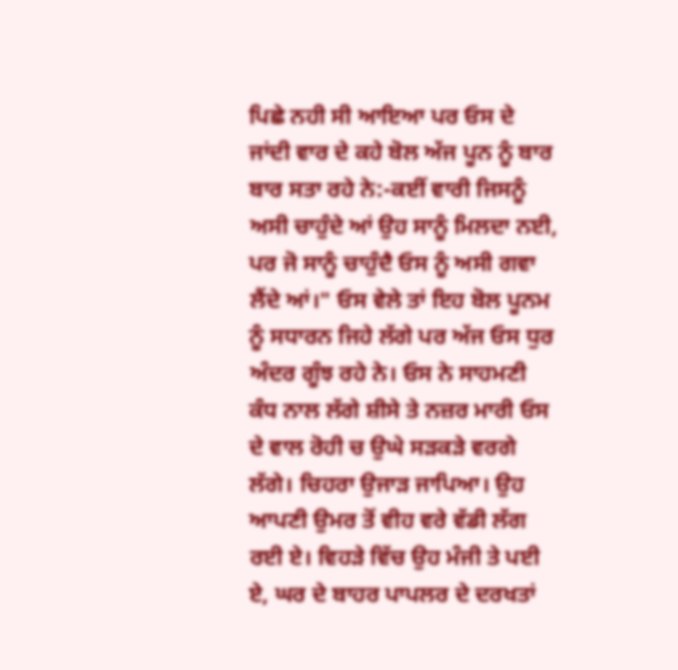ਪਿਛੇ ਨਹੀ ਸੀ ਆਇਆ ਪਰ ਓਸ ਦੇ ਜਾਂਦੀ ਵਾਰ ਦੇ ਕਹੇ ਬੋਲ ਅੱਜ ਪੂਨ ਨੂੰ ਬਾਰ ਬਾਰ ਸਤਾ ਰਹੇ ਨੇ:-ਕਈਂ ਵਾਰੀ ਜਿਸਨੂੰ ਅਸੀ ਚਾਹੁੰਦੇ ਆਂ ਉਹ ਸਾਨੂੰ ਮਿਲਦਾ ਨਈ, ਪਰ ਜੋ ਸਾਨੂੰ ਚਾਹੁੰਦੈ ਓਸ ਨੂੰ ਅਸੀ ਗਵਾ ਲੈਂਦੇ ਆਂ।" ਓਸ ਵੇਲੇ ਤਾਂ ਇਹ ਬੋਲ ਪੂਨਮ ਨੂੰ ਸਧਾਰਨ ਜਿਹੇ ਲੱਗੇ ਪਰ ਅੱਜ ਓਸ ਧੁਰ ਅੰਦਰ ਗੂੰਝ ਰਹੇ ਨੇ। ਓਸ ਨੇ ਸਾਹਮਣੀ ਕੰਧ ਨਾਲ ਲੱਗੇ ਸ਼ੀਸੇ ਤੇ ਨਜ਼ਰ ਮਾਰੀ ਓਸ ਦੇ ਵਾਲ ਰੋਹੀ ਚ ਉਘੇ ਸੜਕੜੇ ਵਰਗੇ ਲੱਗੇ। ਚਿਹਰਾ ਉਜਾੜ ਜਾਪਿਆ। ਉਹ ਆਪਣੀ ਉਮਰ ਤੋਂ ਵੀਹ ਵਰੇ ਵੱਡੀ ਲੱਗ ਰਈ ਏ। ਵਿਹੜੇ ਵਿੱਚ ਉਹ ਮੰਜੀ ਤੇ ਪਈ ਏ, ਘਰ ਦੇ ਬਾਹਰ ਪਾਪਲਰ ਦੇ ਦਰਖਤਾਂ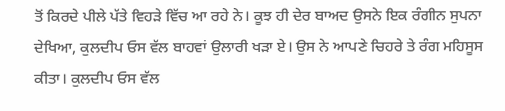ਤੋਂ ਕਿਰਦੇ ਪੀਲੇ ਪੱਤੇ ਵਿਹੜੇ ਵਿੱਚ ਆ ਰਹੇ ਨੇ। ਕੂਝ ਹੀ ਦੇਰ ਬਾਅਦ ਉਸਨੇ ਇਕ ਰੰਗੀਨ ਸੁਪਨਾ ਦੇਖਿਆ, ਕੁਲਦੀਪ ਓਸ ਵੱਲ ਬਾਹਵਾਂ ਉਲਾਰੀ ਖੜਾ ਏ। ਉਸ ਨੇ ਆਪਣੇ ਚਿਹਰੇ ਤੇ ਰੰਗ ਮਹਿਸੂਸ ਕੀਤਾ। ਕੁਲਦੀਪ ਓਸ ਵੱਲ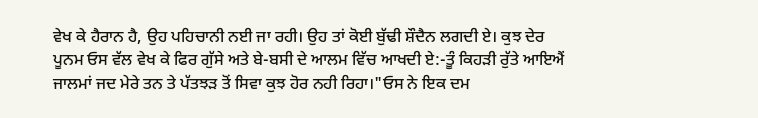ਵੇਖ ਕੇ ਹੈਰਾਨ ਹੈ, ਉਹ ਪਹਿਚਾਨੀ ਨਈ ਜਾ ਰਹੀ। ਉਹ ਤਾਂ ਕੋਈ ਬੁੱਢੀ ਸ਼ੌਦੈਨ ਲਗਦੀ ਏ। ਕੁਝ ਦੇਰ ਪੂਨਮ ਓਸ ਵੱਲ ਵੇਖ ਕੇ ਫਿਰ ਗੁੱਸੇ ਅਤੇ ਬੇ-ਬਸੀ ਦੇ ਆਲਮ ਵਿੱਚ ਆਖਦੀ ਏ:-ਤੂੰ ਕਿਹੜੀ ਰੁੱਤੇ ਆਇਐਂ ਜਾਲਮਾਂ ਜਦ ਮੇਰੇ ਤਨ ਤੇ ਪੱਤਝੜ ਤੋਂ ਸਿਵਾ ਕੁਝ ਹੋਰ ਨਹੀ ਰਿਹਾ।"ਓਸ ਨੇ ਇਕ ਦਮ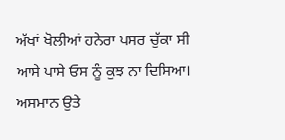ਅੱਖਾਂ ਖੋਲੀਆਂ ਹਨੇਰਾ ਪਸਰ ਚੁੱਕਾ ਸੀ ਆਸੇ ਪਾਸੇ ਓਸ ਨੂੰ ਕੁਝ ਨਾ ਦਿਸਿਆ। ਅਸਮਾਨ ਉਤੇ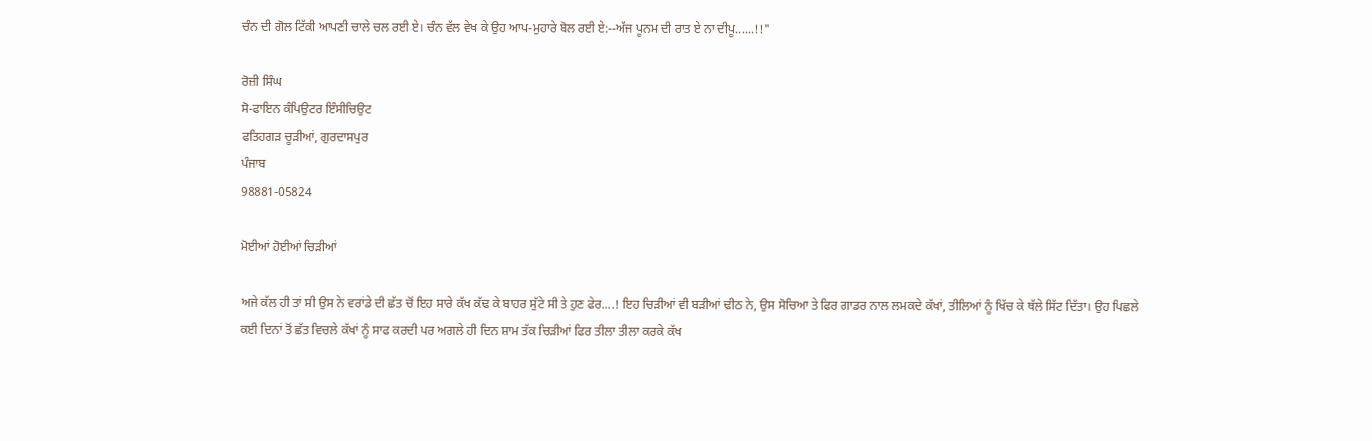ਚੰਨ ਦੀ ਗੋਲ ਟਿੱਕੀ ਆਪਣੀ ਚਾਲੇ ਚਲ ਰਈ ਏ। ਚੰਨ ਵੱਲ ਵੇਖ ਕੇ ਉਹ ਆਪ-ਮੁਹਾਰੇ ਬੋਲ ਰਈ ਏ:--ਅੱਜ ਪੂਨਮ ਦੀ ਰਾਤ ਏ ਨਾ ਦੀਪੂ......!!"

ਰੋਜ਼ੀ ਸਿੰਘ
ਸੋ-ਫਾਇਨ ਕੰਪਿਉਟਰ ਇੰਸੀਚਿਉਟ
ਫਤਿਹਗੜ ਚੂੜੀਆਂ, ਗੁਰਦਾਸਪੁਰ
ਪੰਜਾਬ
98881-05824

ਮੋਈਆਂ ਹੋਈਆਂ ਚਿੜੀਆਂ

ਅਜੇ ਕੱਲ ਹੀ ਤਾਂ ਸੀ ਉਸ ਨੇ ਵਰਾਂਡੇ ਦੀ ਛੱਤ ਚੋਂ ਇਹ ਸਾਰੇ ਕੱਖ ਕੱਢ ਕੇ ਬਾਹਰ ਸੁੱਟੇ ਸੀ ਤੇ ਹੁਣ ਫੇਰ....! ਇਹ ਚਿੜੀਆਂ ਵੀ ਬੜੀਆਂ ਢੀਠ ਨੇ, ਉਸ ਸੋਚਿਆ ਤੇ ਫਿਰ ਗਾਡਰ ਨਾਲ ਲਮਕਦੇ ਕੱਖਾਂ, ਤੀਲਿਆਂ ਨੂੰ ਖਿੱਚ ਕੇ ਥੱਲੇ ਸਿੱਟ ਦਿੱਤਾ। ਉਹ ਪਿਛਲੇ ਕਈ ਦਿਨਾਂ ਤੋਂ ਛੱਤ ਵਿਚਲੇ ਕੱਖਾਂ ਨੂੰ ਸਾਫ ਕਰਦੀ ਪਰ ਅਗਲੇ ਹੀ ਦਿਨ ਸ਼ਾਮ ਤੱਕ ਚਿੜੀਆਂ ਫਿਰ ਤੀਲਾ ਤੀਲਾ ਕਰਕੇ ਕੱਖ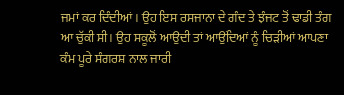ਜਮਾਂ ਕਰ ਦਿੰਦੀਆਂ। ਉਹ ਇਸ ਰਸਜਾਨਾ ਦੇ ਗੰਦ ਤੇ ਝੰਜਟ ਤੋਂ ਢਾਡੀ ਤੰਗ ਆ ਚੁੱਕੀ ਸੀ। ਉਹ ਸਕੂਲੋਂ ਆਉਦੀ ਤਾਂ ਆਉਂਦਿਆਂ ਨੂੰ ਚਿੜੀਆਂ ਆਪਣਾ ਕੰਮ ਪੂਰੇ ਸੰਗਰਸ਼ ਨਾਲ ਜਾਰੀ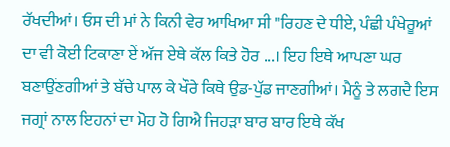ਰੱਖਦੀਆਂ। ਓਸ ਦੀ ਮਾਂ ਨੇ ਕਿਨੀ ਵੇਰ ਆਖਿਆ ਸੀ "ਰਿਹਣ ਦੇ ਧੀਏ, ਪੰਛੀ ਪੰਖੇਰੂਆਂ ਦਾ ਵੀ ਕੋਈ ਟਿਕਾਣਾ ਏਂ ਅੱਜ ਏਥੇ ਕੱਲ ਕਿਤੇ ਹੋਰ ...। ਇਹ ਇਥੇ ਆਪਣਾ ਘਰ ਬਣਾਉਂਣਗੀਆਂ ਤੇ ਬੱਚੇ ਪਾਲ ਕੇ ਖੌਰੇ ਕਿਥੇ ਉਡ-ਪੁੱਡ ਜਾਣਗੀਆਂ। ਮੈਨੂੰ ਤੇ ਲਗਦੈ ਇਸ ਜਗ੍ਰਾਂ ਨਾਲ ਇਹਨਾਂ ਦਾ ਮੋਹ ਹੋ ਗਿਐ ਜਿਹੜਾ ਬਾਰ ਬਾਰ ਇਥੇ ਕੱਖ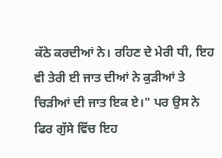ਕੱਠੇ ਕਰਦੀਆਂ ਨੇ। ਰਹਿਣ ਦੇ ਮੇਰੀ ਧੀ, ਇਹ ਵੀ ਤੇਰੀ ਈ ਜਾਤ ਦੀਆਂ ਨੇ ਕੁੜੀਆਂ ਤੇ ਚਿੜੀਆਂ ਦੀ ਜਾਤ ਇਕ ਏ।" ਪਰ ਉਸ ਨੇ ਫਿਰ ਗੁੱਸੇ ਵਿੱਚ ਇਹ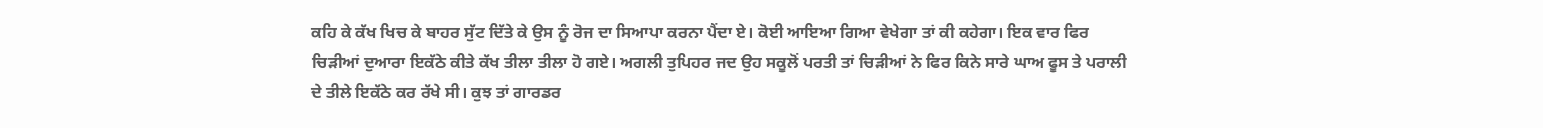ਕਹਿ ਕੇ ਕੱਖ ਖਿਚ ਕੇ ਬਾਹਰ ਸੁੱਟ ਦਿੱਤੇ ਕੇ ਉਸ ਨੂੰ ਰੋਜ ਦਾ ਸਿਆਪਾ ਕਰਨਾ ਪੈਂਦਾ ਏ। ਕੋਈ ਆਇਆ ਗਿਆ ਵੇਖੇਗਾ ਤਾਂ ਕੀ ਕਹੇਗਾ। ਇਕ ਵਾਰ ਫਿਰ ਚਿੜੀਆਂ ਦੁਆਰਾ ਇਕੱਠੇ ਕੀਤੇ ਕੱਖ ਤੀਲਾ ਤੀਲਾ ਹੋ ਗਏ। ਅਗਲੀ ਤੁਪਿਹਰ ਜਦ ਉਹ ਸਕੂਲੋਂ ਪਰਤੀ ਤਾਂ ਚਿੜੀਆਂ ਨੇ ਫਿਰ ਕਿਨੇ ਸਾਰੇ ਘਾਅ ਫੂਸ ਤੇ ਪਰਾਲੀ ਦੇ ਤੀਲੇ ਇਕੱਠੇ ਕਰ ਰੱਖੇ ਸੀ। ਕੁਝ ਤਾਂ ਗਾਰਡਰ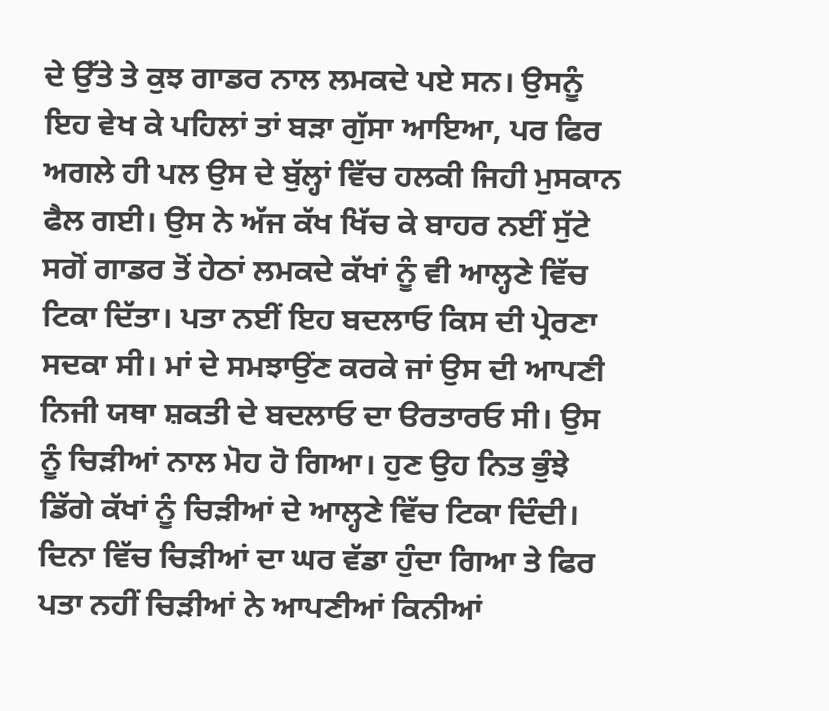ਦੇ ਉੱਤੇ ਤੇ ਕੁਝ ਗਾਡਰ ਨਾਲ ਲਮਕਦੇ ਪਏ ਸਨ। ਉਸਨੂੰ ਇਹ ਵੇਖ ਕੇ ਪਹਿਲਾਂ ਤਾਂ ਬੜਾ ਗੁੱਸਾ ਆਇਆ, ਪਰ ਫਿਰ ਅਗਲੇ ਹੀ ਪਲ ਉਸ ਦੇ ਬੁੱਲ੍ਹਾਂ ਵਿੱਚ ਹਲਕੀ ਜਿਹੀ ਮੁਸਕਾਨ ਫੈਲ ਗਈ। ਉਸ ਨੇ ਅੱਜ ਕੱਖ ਖਿੱਚ ਕੇ ਬਾਹਰ ਨਈਂ ਸੁੱਟੇ ਸਗੋਂ ਗਾਡਰ ਤੋਂ ਹੇਠਾਂ ਲਮਕਦੇ ਕੱਖਾਂ ਨੂੰ ਵੀ ਆਲ੍ਹਣੇ ਵਿੱਚ ਟਿਕਾ ਦਿੱਤਾ। ਪਤਾ ਨਈਂ ਇਹ ਬਦਲਾਓ ਕਿਸ ਦੀ ਪ੍ਰੇਰਣਾ ਸਦਕਾ ਸੀ। ਮਾਂ ਦੇ ਸਮਝਾਉਂਣ ਕਰਕੇ ਜਾਂ ਉਸ ਦੀ ਆਪਣੀ ਨਿਜੀ ਯਥਾ ਸ਼ਕਤੀ ਦੇ ਬਦਲਾਓ ਦਾ ੳਰਤਾਰਓ ਸੀ। ਉਸ ਨੂੰ ਚਿੜੀਆਂ ਨਾਲ ਮੋਹ ਹੋ ਗਿਆ। ਹੁਣ ਉਹ ਨਿਤ ਭੁੰਝੇ ਡਿੱਗੇ ਕੱਖਾਂ ਨੂੰ ਚਿੜੀਆਂ ਦੇ ਆਲ੍ਹਣੇ ਵਿੱਚ ਟਿਕਾ ਦਿੰਦੀ। ਦਿਨਾ ਵਿੱਚ ਚਿੜੀਆਂ ਦਾ ਘਰ ਵੱਡਾ ਹੁੰਦਾ ਗਿਆ ਤੇ ਫਿਰ ਪਤਾ ਨਹੀਂ ਚਿੜੀਆਂ ਨੇ ਆਪਣੀਆਂ ਕਿਨੀਆਂ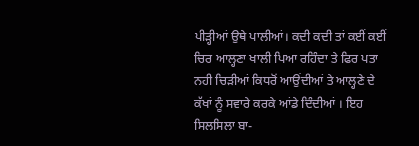ਪੀੜ੍ਹੀਆਂ ਉਥੇ ਪਾਲੀਆਂ। ਕਦੀ ਕਦੀ ਤਾਂ ਕਈਂ ਕਈਂ ਚਿਰ ਆਲ੍ਹਣਾ ਖਾਲੀ ਪਿਆ ਰਹਿੰਦਾ ਤੇ ਫਿਰ ਪਤਾ ਨਹੀ ਚਿੜੀਆਂ ਕਿਧਰੋਂ ਆਉਂਦੀਆਂ ਤੇ ਆਲ੍ਹਣੇ ਦੇ ਕੱਖਾਂ ਨੂੰ ਸਵਾਰੇ ਕਰਕੇ ਆਂਡੇ ਦਿੰਦੀਆਂ । ਇਹ ਸਿਲਸਿਲਾ ਬਾ-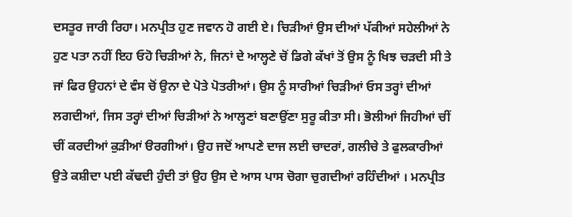ਦਸਤੂਰ ਜਾਰੀ ਰਿਹਾ। ਮਨਪ੍ਰੀਤ ਹੁਣ ਜਵਾਨ ਹੋ ਗਈ ਏ। ਚਿੜੀਆਂ ਉਸ ਦੀਆਂ ਪੱਕੀਆਂ ਸਹੇਲੀਆਂ ਨੇ ਹੁਣ ਪਤਾ ਨਹੀਂ ਇਹ ਓਹੋ ਚਿੜੀਆਂ ਨੇ, ਜਿਨਾਂ ਦੇ ਆਲ੍ਹਣੇ ਚੋਂ ਡਿਗੇ ਕੱਖਾਂ ਤੋਂ ਉਸ ਨੂੰ ਖਿਝ ਚੜਦੀ ਸੀ ਤੇ ਜਾਂ ਫਿਰ ਉਹਨਾਂ ਦੇ ਵੰਸ ਚੋਂ ਉਨਾ ਦੇ ਪੋਤੇ ਪੋਤਰੀਆਂ। ਉਸ ਨੂੰ ਸਾਰੀਆਂ ਚਿੜੀਆਂ ਓਸ ਤਰ੍ਹਾਂ ਦੀਆਂ ਲਗਦੀਆਂ, ਜਿਸ ਤਰ੍ਹਾਂ ਦੀਆਂ ਚਿੜੀਆਂ ਨੇ ਆਲ੍ਹਣਾਂ ਬਣਾਉਂਣਾ ਸੁਰੂ ਕੀਤਾ ਸੀ। ਭੋਲੀਆਂ ਜਿਹੀਆਂ ਚੀਂ ਚੀਂ ਕਰਦੀਆਂ ਕੁੜੀਆਂ ੳਰਗੀਆਂ। ਉਹ ਜਦੋਂ ਆਪਣੇ ਦਾਜ ਲਈ ਚਾਦਰਾਂ, ਗਲੀਚੇ ਤੇ ਫੁਲਕਾਰੀਆਂ ਉਤੇ ਕਸ਼ੀਦਾ ਪਈ ਕੱਢਦੀ ਹੁੰਦੀ ਤਾਂ ਉਹ ਉਸ ਦੇ ਆਸ ਪਾਸ ਚੋਗਾ ਚੁਗਦੀਆਂ ਰਹਿੰਦੀਆਂ । ਮਨਪ੍ਰੀਤ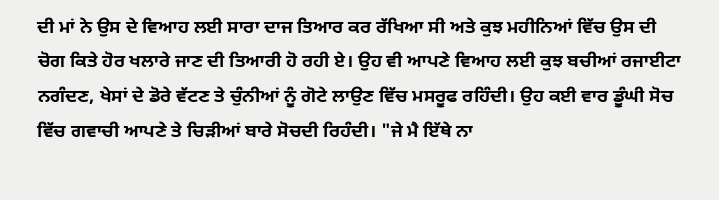ਦੀ ਮਾਂ ਨੇ ਉਸ ਦੇ ਵਿਆਹ ਲਈ ਸਾਰਾ ਦਾਜ ਤਿਆਰ ਕਰ ਰੱਖਿਆ ਸੀ ਅਤੇ ਕੁਝ ਮਹੀਨਿਆਂ ਵਿੱਚ ਉਸ ਦੀ ਚੋਗ ਕਿਤੇ ਹੋਰ ਖਲਾਰੇ ਜਾਣ ਦੀ ਤਿਆਰੀ ਹੋ ਰਹੀ ਏ। ਉਹ ਵੀ ਆਪਣੇ ਵਿਆਹ ਲਈ ਕੁਝ ਬਚੀਆਂ ਰਜਾਈਟਾ ਨਗੰਦਣ, ਖੇਸਾਂ ਦੇ ਡੋਰੇ ਵੱਟਣ ਤੇ ਚੁੰਨੀਆਂ ਨੂੰ ਗੋਟੇ ਲਾਉਣ ਵਿੱਚ ਮਸਰੂਫ ਰਹਿੰਦੀ। ਉਹ ਕਈ ਵਾਰ ਡੂੰਘੀ ਸੋਚ ਵਿੱਚ ਗਵਾਚੀ ਆਪਣੇ ਤੇ ਚਿੜੀਆਂ ਬਾਰੇ ਸੋਚਦੀ ਰਿਹੰਦੀ। "ਜੇ ਮੈ ਇੱਥੇ ਨਾ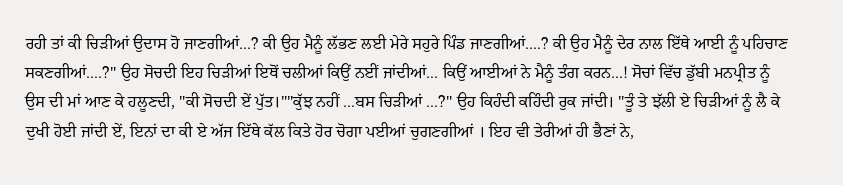ਰਹੀ ਤਾਂ ਕੀ ਚਿੜੀਆਂ ਉਦਾਸ ਹੋ ਜਾਣਗੀਆਂ...? ਕੀ ਉਹ ਮੈਨੂੰ ਲੱਭਣ ਲਈ ਮੇਰੇ ਸਹੁਰੇ ਪਿੰਡ ਜਾਣਗੀਆਂ....? ਕੀ ਉਹ ਮੈਨੂੰ ਦੇਰ ਨਾਲ ਇੱਥੇ ਆਈ ਨੂੰ ਪਹਿਚਾਣ ਸਕਣਗੀਆਂ....?" ਉਹ ਸੋਚਦੀ ਇਹ ਚਿੜੀਆਂ ਇਥੋਂ ਚਲੀਆਂ ਕਿਉਂ ਨਈਂ ਜਾਂਦੀਆਂ... ਕਿਉਂ ਆਈਆਂ ਨੇ ਮੈਨੂੰ ਤੰਗ ਕਰਨ...! ਸੋਚਾਂ ਵਿੱਚ ਡੁੱਬੀ ਮਨਪ੍ਰੀਤ ਨੂੰ ਉਸ ਦੀ ਮਾਂ ਆਣ ਕੇ ਹਲੂਣਦੀ, "ਕੀ ਸੋਚਦੀ ਏਂ ਪੁੱਤ।""ਕੁੱਝ ਨਹੀਂ ...ਬਸ ਚਿੜੀਆਂ ...?" ਉਹ ਕਿਹੰਦੀ ਕਹਿੰਦੀ ਰੁਕ ਜਾਂਦੀ। "ਤੂੰ ਤੇ ਝੱਲੀ ਏ ਚਿੜੀਆਂ ਨੂੰ ਲੈ ਕੇ ਦੁਖੀ ਹੋਈ ਜਾਂਦੀ ਏਂ, ਇਨਾਂ ਦਾ ਕੀ ਏ ਅੱਜ ਇੱਥੇ ਕੱਲ ਕਿਤੇ ਹੋਰ ਚੋਗਾ ਪਈਆਂ ਚੁਗਣਗੀਆਂ । ਇਹ ਵੀ ਤੇਰੀਆਂ ਹੀ ਭੈਣਾਂ ਨੇ,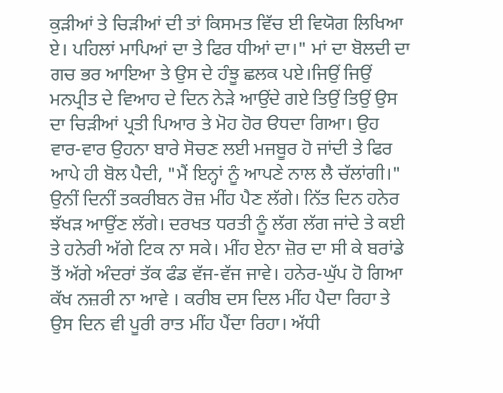ਕੁੜੀਆਂ ਤੇ ਚਿੜੀਆਂ ਦੀ ਤਾਂ ਕਿਸਮਤ ਵਿੱਚ ਈ ਵਿਯੋਗ ਲਿਖਿਆ ਏ। ਪਹਿਲਾਂ ਮਾਪਿਆਂ ਦਾ ਤੇ ਫਿਰ ਧੀਆਂ ਦਾ।" ਮਾਂ ਦਾ ਬੋਲਦੀ ਦਾ ਗਚ ਭਰ ਆਇਆ ਤੇ ਉਸ ਦੇ ਹੰਝੂ ਛਲਕ ਪਏ।ਜਿਉਂ ਜਿਉਂ ਮਨਪ੍ਰੀਤ ਦੇ ਵਿਆਹ ਦੇ ਦਿਨ ਨੇੜੇ ਆਉਂਦੇ ਗਏ ਤਿਉਂ ਤਿਉਂ ਉਸ ਦਾ ਚਿੜੀਆਂ ਪ੍ਰਤੀ ਪਿਆਰ ਤੇ ਮੋਹ ਹੋਰ ੳਧਦਾ ਗਿਆ। ਉਹ ਵਾਰ-ਵਾਰ ਉਹਨਾ ਬਾਰੇ ਸੋਚਣ ਲਈ ਮਜਬੂਰ ਹੋ ਜਾਂਦੀ ਤੇ ਫਿਰ ਆਪੇ ਹੀ ਬੋਲ ਪੈਦੀ, "ਮੈਂ ਇਨ੍ਹਾਂ ਨੂੰ ਆਪਣੇ ਨਾਲ ਲੈ ਚੱਲਾਂਗੀ।" ਉਨੀਂ ਦਿਨੀਂ ਤਕਰੀਬਨ ਰੋਜ਼ ਮੀਂਹ ਪੈਣ ਲੱਗੇ। ਨਿੱਤ ਦਿਨ ਹਨੇਰ ਝੱਖੜ ਆਉਂਣ ਲੱਗੇ। ਦਰਖਤ ਧਰਤੀ ਨੂੰ ਲੱਗ ਲੱਗ ਜਾਂਦੇ ਤੇ ਕਈ ਤੇ ਹਨੇਰੀ ਅੱਗੇ ਟਿਕ ਨਾ ਸਕੇ। ਮੀਂਹ ਏਨਾ ਜ਼ੋਰ ਦਾ ਸੀ ਕੇ ਬਰਾਂਡੇ ਤੋਂ ਅੱਗੇ ਅੰਦਰਾਂ ਤੱਕ ਫੰਡ ਵੱਜ-ਵੱਜ ਜਾਵੇ। ਹਨੇਰ-ਘੁੱਪ ਹੋ ਗਿਆ ਕੱਖ ਨਜ਼ਰੀ ਨਾ ਆਵੇ । ਕਰੀਬ ਦਸ ਦਿਲ ਮੀਂਹ ਪੈਦਾ ਰਿਹਾ ਤੇ ਉਸ ਦਿਨ ਵੀ ਪੂਰੀ ਰਾਤ ਮੀਂਹ ਪੈਂਦਾ ਰਿਹਾ। ਅੱਧੀ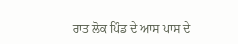ਰਾਤ ਲੋਕ ਪਿੰਡ ਦੇ ਆਸ ਪਾਸ ਦੇ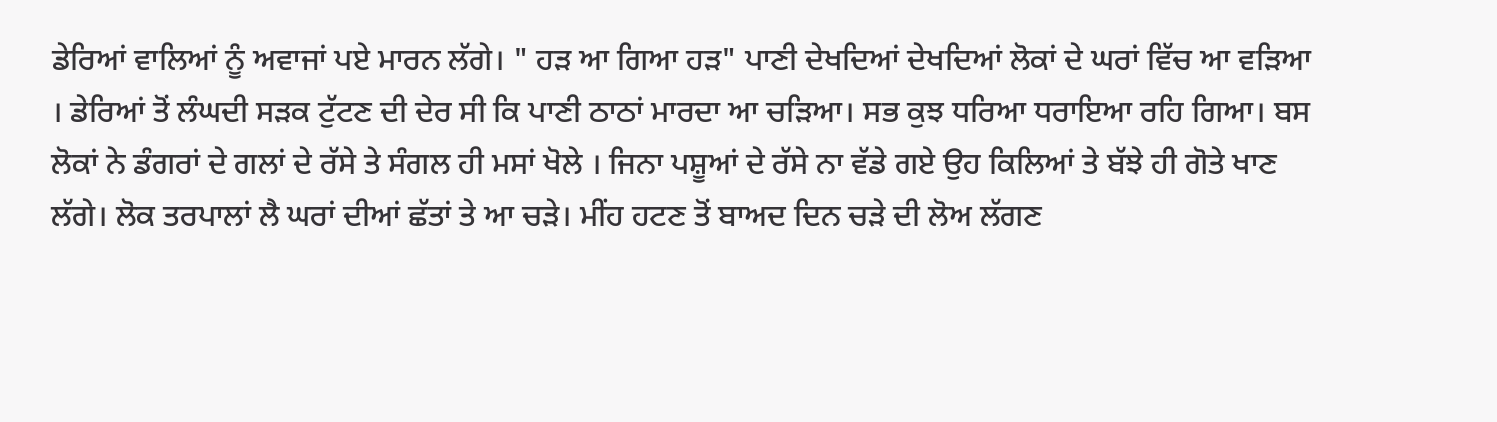ਡੇਰਿਆਂ ਵਾਲਿਆਂ ਨੂੰ ਅਵਾਜਾਂ ਪਏ ਮਾਰਨ ਲੱਗੇ। " ਹੜ ਆ ਗਿਆ ਹੜ" ਪਾਣੀ ਦੇਖਦਿਆਂ ਦੇਖਦਿਆਂ ਲੋਕਾਂ ਦੇ ਘਰਾਂ ਵਿੱਚ ਆ ਵੜਿਆ । ਡੇਰਿਆਂ ਤੋਂ ਲੰਘਦੀ ਸੜਕ ਟੁੱਟਣ ਦੀ ਦੇਰ ਸੀ ਕਿ ਪਾਣੀ ਠਾਠਾਂ ਮਾਰਦਾ ਆ ਚੜਿਆ। ਸਭ ਕੁਝ ਧਰਿਆ ਧਰਾਇਆ ਰਹਿ ਗਿਆ। ਬਸ ਲੋਕਾਂ ਨੇ ਡੰਗਰਾਂ ਦੇ ਗਲਾਂ ਦੇ ਰੱਸੇ ਤੇ ਸੰਗਲ ਹੀ ਮਸਾਂ ਖੋਲੇ । ਜਿਨਾ ਪਸ਼ੂਆਂ ਦੇ ਰੱਸੇ ਨਾ ਵੱਡੇ ਗਏ ਉਹ ਕਿਲਿਆਂ ਤੇ ਬੱਝੇ ਹੀ ਗੋਤੇ ਖਾਣ ਲੱਗੇ। ਲੋਕ ਤਰਪਾਲਾਂ ਲੈ ਘਰਾਂ ਦੀਆਂ ਛੱਤਾਂ ਤੇ ਆ ਚੜੇ। ਮੀਂਹ ਹਟਣ ਤੋਂ ਬਾਅਦ ਦਿਨ ਚੜੇ ਦੀ ਲੋਅ ਲੱਗਣ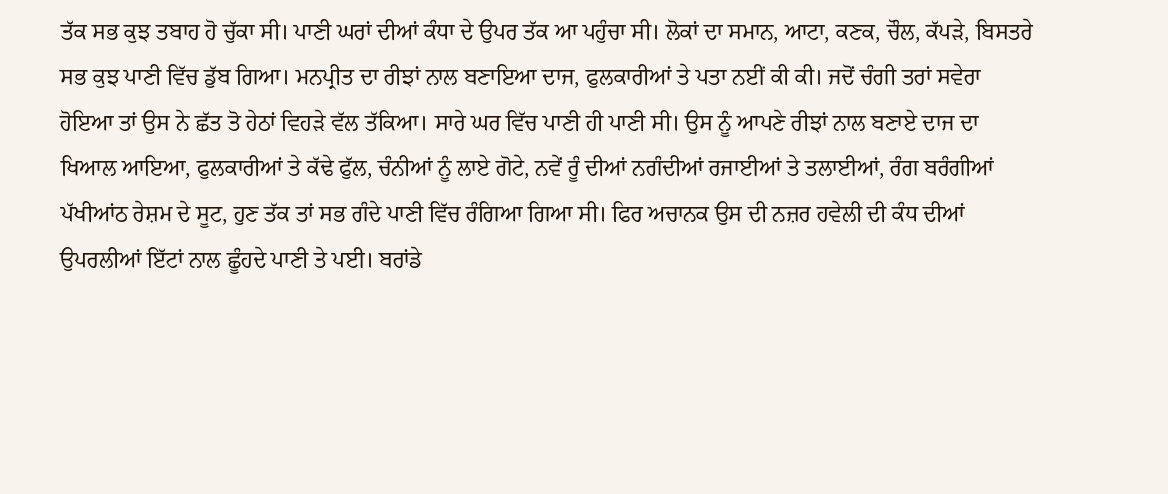ਤੱਕ ਸਭ ਕੁਝ ਤਬਾਹ ਹੋ ਚੁੱਕਾ ਸੀ। ਪਾਣੀ ਘਰਾਂ ਦੀਆਂ ਕੰਧਾ ਦੇ ਉਪਰ ਤੱਕ ਆ ਪਹੁੰਚਾ ਸੀ। ਲੋਕਾਂ ਦਾ ਸਮਾਨ, ਆਟਾ, ਕਣਕ, ਚੌਲ, ਕੱਪੜੇ, ਬਿਸਤਰੇ ਸਭ ਕੁਝ ਪਾਣੀ ਵਿੱਚ ਡੁੱਬ ਗਿਆ। ਮਨਪ੍ਰੀਤ ਦਾ ਰੀਝਾਂ ਨਾਲ ਬਣਾਇਆ ਦਾਜ, ਫੁਲਕਾਰੀਆਂ ਤੇ ਪਤਾ ਨਈਂ ਕੀ ਕੀ। ਜਦੋਂ ਚੰਗੀ ਤਰਾਂ ਸਵੇਰਾ ਹੋਇਆ ਤਾਂ ਉਸ ਨੇ ਛੱਤ ਤੋ ਹੇਠਾਂ ਵਿਹੜੇ ਵੱਲ ਤੱਕਿਆ। ਸਾਰੇ ਘਰ ਵਿੱਚ ਪਾਣੀ ਹੀ ਪਾਣੀ ਸੀ। ਉਸ ਨੂੰ ਆਪਣੇ ਰੀਝਾਂ ਨਾਲ ਬਣਾਏ ਦਾਜ ਦਾ ਖਿਆਲ ਆਇਆ, ਫੁਲਕਾਰੀਆਂ ਤੇ ਕੱਢੇ ਫੁੱਲ, ਚੰਨੀਆਂ ਨੂੰ ਲਾਏ ਗੋਟੇ, ਨਵੇਂ ਰੂੰ ਦੀਆਂ ਨਗੰਦੀਆਂ ਰਜਾਈਆਂ ਤੇ ਤਲਾਈਆਂ, ਰੰਗ ਬਰੰਗੀਆਂ ਪੱਖੀਆਂਠ ਰੇਸ਼ਮ ਦੇ ਸੂਟ, ਹੁਣ ਤੱਕ ਤਾਂ ਸਭ ਗੰਦੇ ਪਾਣੀ ਵਿੱਚ ਰੰਗਿਆ ਗਿਆ ਸੀ। ਫਿਰ ਅਚਾਨਕ ਉਸ ਦੀ ਨਜ਼ਰ ਹਵੇਲੀ ਦੀ ਕੰਧ ਦੀਆਂ ਉਪਰਲੀਆਂ ਇੱਟਾਂ ਨਾਲ ਛੂੰਹਦੇ ਪਾਣੀ ਤੇ ਪਈ। ਬਰਾਂਡੇ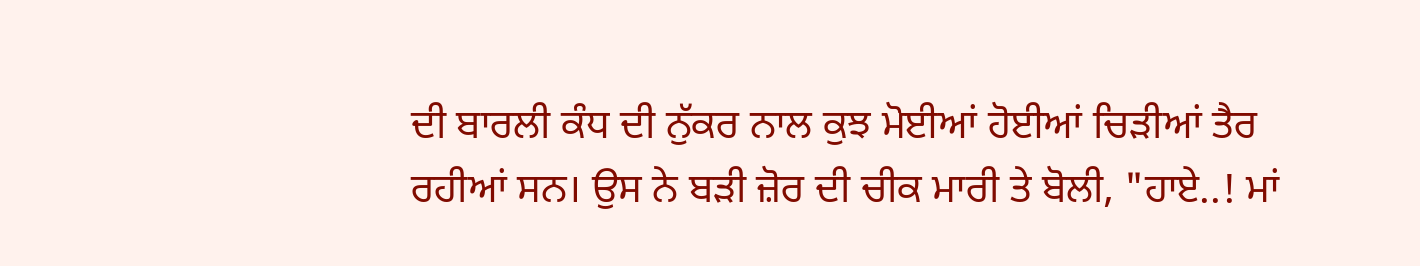ਦੀ ਬਾਰਲੀ ਕੰਧ ਦੀ ਨੁੱਕਰ ਨਾਲ ਕੁਝ ਮੋਈਆਂ ਹੋਈਆਂ ਚਿੜੀਆਂ ਤੈਰ ਰਹੀਆਂ ਸਨ। ਉਸ ਨੇ ਬੜੀ ਜ਼ੋਰ ਦੀ ਚੀਕ ਮਾਰੀ ਤੇ ਬੋਲੀ, "ਹਾਏ..! ਮਾਂ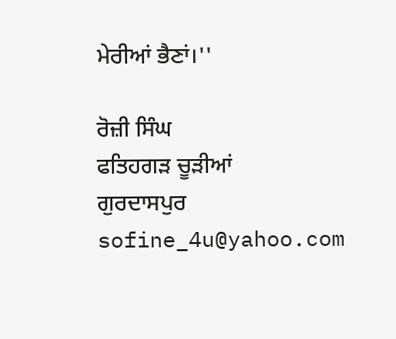ਮੇਰੀਆਂ ਭੈਣਾਂ।''

ਰੋਜ਼ੀ ਸਿੰਘ
ਫਤਿਹਗੜ ਚੂੜੀਆਂ
ਗੁਰਦਾਸਪੁਰ
sofine_4u@yahoo.com